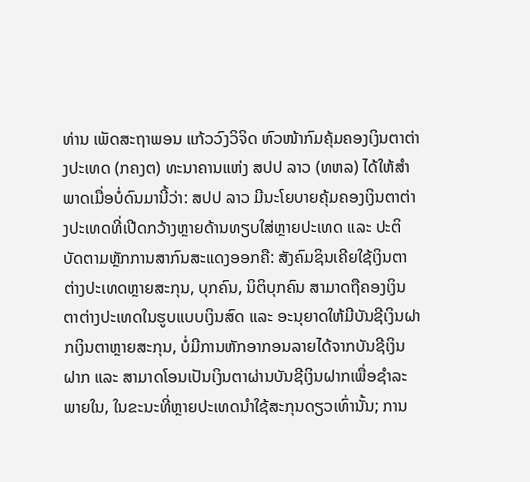ທ່ານ ເພັດສະຖາພອນ ແກ້ວວົງວິຈິດ ຫົວໜ້າກົມຄຸ້ມຄອງເງິນຕາຕ່າງປະເທດ (ກຄງຕ) ທະນາຄານແຫ່ງ ສປປ ລາວ (ທຫລ) ໄດ້ໃຫ້ສຳພາດເມື່ອບໍ່ດົນມານີ້ວ່າ: ສປປ ລາວ ມີນະໂຍບາຍຄຸ້ມຄອງເງິນຕາຕ່າງປະເທດທີ່ເປີດກວ້າງຫຼາຍດ້ານທຽບໃສ່ຫຼາຍປະເທດ ແລະ ປະຕິບັດຕາມຫຼັກການສາກົນສະແດງອອກຄື: ສັງຄົມຊິນເຄີຍໃຊ້ເງິນຕາຕ່າງປະເທດຫຼາຍສະກຸນ, ບຸກຄົນ, ນິຕິບຸກຄົນ ສາມາດຖືຄອງເງິນຕາຕ່າງປະເທດໃນຮູບແບບເງິນສົດ ແລະ ອະນຸຍາດໃຫ້ມີບັນຊີເງິນຝາກເງິນຕາຫຼາຍສະກຸນ, ບໍ່ມີການຫັກອາກອນລາຍໄດ້ຈາກບັນຊີເງິນຝາກ ແລະ ສາມາດໂອນເປັນເງິນຕາຜ່ານບັນຊີເງິນຝາກເພື່ອຊໍາລະພາຍໃນ, ໃນຂະນະທີ່ຫຼາຍປະເທດນໍາໃຊ້ສະກຸນດຽວເທົ່ານັ້ນ; ການ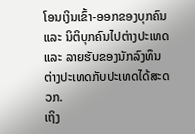ໂອນເງິນເຂົ້າ-ອອກຂອງບຸກຄົນ ແລະ ນິຕິບຸກຄົນໄປຕ່າງປະເທດ ແລະ ລາຍຮັບຂອງນັກລົງທຶນຕ່າງປະເທດກັບປະເທດໄດ້ສະດວກ.
ເຖິງ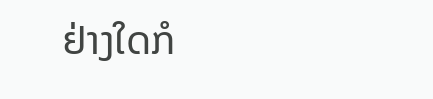ຢ່າງໃດກໍ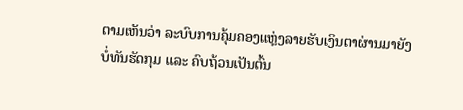ຕາມເຫັນວ່າ ລະບົບການຄຸ້ມຄອງແຫຼ່ງລາຍຮັບເງິນຕາຜ່ານມາຍັງບໍ່ທັນຮັດກຸມ ແລະ ຄົບຖ້ວນເປັນຕົ້ນ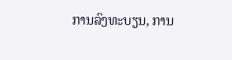ການລົງທະບຽນ, ການ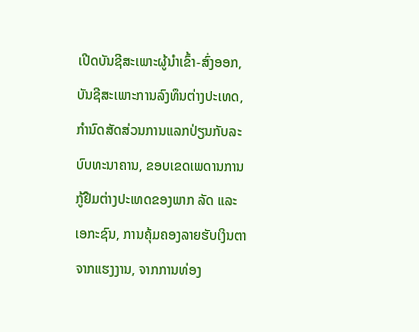ເປີດບັນຊີສະເພາະຜູ້ນຳເຂົ້າ-ສົ່ງອອກ, ບັນຊີສະເພາະການລົງທຶນຕ່າງປະເທດ, ກຳນົດສັດສ່ວນການແລກປ່ຽນກັບລະບົບທະນາຄານ, ຂອບເຂດເພດານການກູ້ຢືມຕ່າງປະເທດຂອງພາກ ລັດ ແລະ ເອກະຊົນ, ການຄຸ້ມຄອງລາຍຮັບເງິນຕາຈາກແຮງງານ, ຈາກການທ່ອງ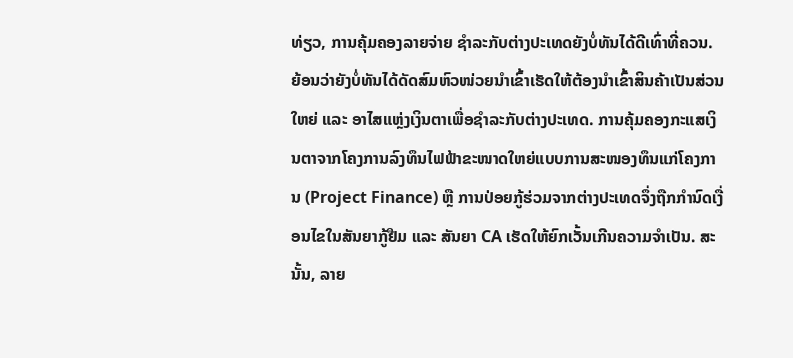ທ່ຽວ, ການຄຸ້ມຄອງລາຍຈ່າຍ ຊຳລະກັບຕ່າງປະເທດຍັງບໍ່ທັນໄດ້ດີເທົ່າທີ່ຄວນ. ຍ້ອນວ່າຍັງບໍ່ທັນໄດ້ດັດສົມຫົວໜ່ວຍນໍາເຂົ້າເຮັດໃຫ້ຕ້ອງນຳເຂົ້າສິນຄ້າເປັນສ່ວນໃຫຍ່ ແລະ ອາໄສແຫຼ່ງເງິນຕາເພື່ອຊຳລະກັບຕ່າງປະເທດ. ການຄຸ້ມຄອງກະແສເງິນຕາຈາກໂຄງການລົງທຶນໄຟຟ້າຂະໜາດໃຫຍ່ແບບການສະໜອງທຶນແກ່ໂຄງການ (Project Finance) ຫຼື ການປ່ອຍກູ້ຮ່ວມຈາກຕ່າງປະເທດຈຶ່ງຖືກກຳນົດເງື່ອນໄຂໃນສັນຍາກູ້ຢືມ ແລະ ສັນຍາ CA ເຮັດໃຫ້ຍົກເວັ້ນເກີນຄວາມຈຳເປັນ. ສະນັ້ນ, ລາຍ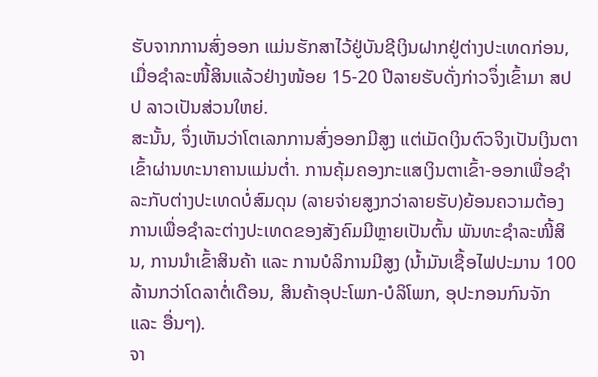ຮັບຈາກການສົ່ງອອກ ແມ່ນຮັກສາໄວ້ຢູ່ບັນຊີເງິນຝາກຢູ່ຕ່າງປະເທດກ່ອນ, ເມື່ອຊຳລະໜີ້ສິນແລ້ວຢ່າງໜ້ອຍ 15-20 ປີລາຍຮັບດັ່ງກ່າວຈຶ່ງເຂົ້າມາ ສປປ ລາວເປັນສ່ວນໃຫຍ່.
ສະນັ້ນ, ຈຶ່ງເຫັນວ່າໂຕເລກການສົ່ງອອກມີສູງ ແຕ່ເມັດເງິນຕົວຈິງເປັນເງິນຕາເຂົ້າຜ່ານທະນາຄານແມ່ນຕ່ຳ. ການຄຸ້ມຄອງກະແສເງິນຕາເຂົ້າ-ອອກເພື່ອຊຳລະກັບຕ່າງປະເທດບໍ່ສົມດຸນ (ລາຍຈ່າຍສູງກວ່າລາຍຮັບ)ຍ້ອນຄວາມຕ້ອງການເພື່ອຊໍາລະຕ່າງປະເທດຂອງສັງຄົມມີຫຼາຍເປັນຕົ້ນ ພັນທະຊຳລະໜີ້ສິນ, ການນຳເຂົ້າສິນຄ້າ ແລະ ການບໍລິການມີສູງ (ນ້ຳມັນເຊື້ອໄຟປະມານ 100 ລ້ານກວ່າໂດລາຕໍ່ເດືອນ, ສິນຄ້າອຸປະໂພກ-ບໍລິໂພກ, ອຸປະກອນກົນຈັກ ແລະ ອື່ນໆ).
ຈາ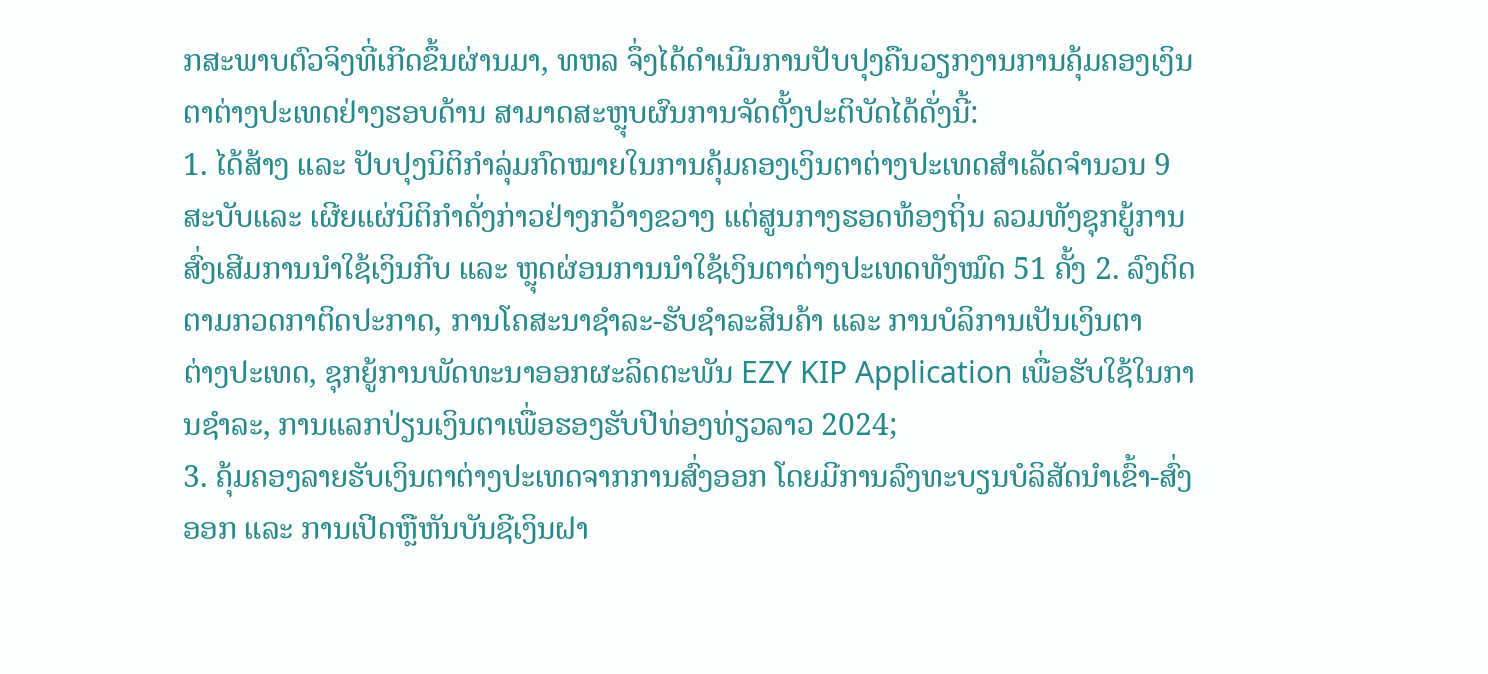ກສະພາບຕົວຈິງທີ່ເກີດຂຶ້ນຜ່ານມາ, ທຫລ ຈຶ່ງໄດ້ດຳເນີນການປັບປຸງຄືນວຽກງານການຄຸ້ມຄອງເງິນຕາຕ່າງປະເທດຢ່າງຮອບດ້ານ ສາມາດສະຫຼຸບຜົນການຈັດຕັ້ງປະຕິບັດໄດ້ດັ່ງນີ້:
1. ໄດ້ສ້າງ ແລະ ປັບປຸງນິຕິກຳລຸ່ມກົດໝາຍໃນການຄຸ້ມຄອງເງິນຕາຕ່າງປະເທດສຳເລັດຈຳນວນ 9 ສະບັບແລະ ເຜີຍແຜ່ນິຕິກຳດັ່ງກ່າວຢ່າງກວ້າງຂວາງ ແຕ່ສູນກາງຮອດທ້ອງຖິ່ນ ລວມທັງຊຸກຍູ້ການສົ່ງເສີມການນຳໃຊ້ເງິນກີບ ແລະ ຫຼຸດຜ່ອນການນຳໃຊ້ເງິນຕາຕ່າງປະເທດທັງໝົດ 51 ຄັ້ງ 2. ລົງຕິດຕາມກວດກາຕິດປະກາດ, ການໂຄສະນາຊຳລະ-ຮັບຊຳລະສິນຄ້າ ແລະ ການບໍລິການເປັນເງິນຕາ
ຕ່າງປະເທດ, ຊຸກຍູ້ການພັດທະນາອອກຜະລິດຕະພັນ EZY KIP Application ເພື່ອຮັບໃຊ້ໃນການຊຳລະ, ການແລກປ່ຽນເງິນຕາເພື່ອຮອງຮັບປີທ່ອງທ່ຽວລາວ 2024;
3. ຄຸ້ມຄອງລາຍຮັບເງິນຕາຕ່າງປະເທດຈາກການສົ່ງອອກ ໂດຍມີການລົງທະບຽນບໍລິສັດນຳເຂົ້າ-ສົ່ງອອກ ແລະ ການເປີດຫຼືຫັນບັນຊີເງິນຝາ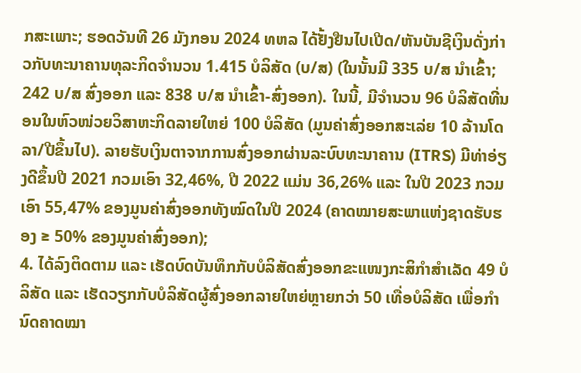ກສະເພາະ; ຮອດວັນທີ 26 ມັງກອນ 2024 ທຫລ ໄດ້ຢັ້ງຢືນໄປເປີດ/ຫັນບັນຊີເງິນດັ່ງກ່າວກັບທະນາຄານທຸລະກິດຈໍານວນ 1.415 ບໍລິສັດ (ບ/ສ) (ໃນນັ້ນມີ 335 ບ/ສ ນຳເຂົ້າ; 242 ບ/ສ ສົ່ງອອກ ແລະ 838 ບ/ສ ນຳເຂົ້າ-ສົ່ງອອກ). ໃນນີ້, ມີຈໍານວນ 96 ບໍລິສັດທີ່ນອນໃນຫົວໜ່ວຍວິສາຫະກິດລາຍໃຫຍ່ 100 ບໍລິສັດ (ມູນຄ່າສົ່ງອອກສະເລ່ຍ 10 ລ້ານໂດລາ/ປີຂຶ້ນໄປ). ລາຍຮັບເງິນຕາຈາກການສົ່ງອອກຜ່ານລະບົບທະນາຄານ (ITRS) ມີທ່າອ່ຽງດີຂຶ້ນປີ 2021 ກວມເອົາ 32,46%, ປີ 2022 ແມ່ນ 36,26% ແລະ ໃນປີ 2023 ກວມເອົາ 55,47% ຂອງມູນຄ່າສົ່ງອອກທັງໝົດໃນປີ 2024 (ຄາດໝາຍສະພາແຫ່ງຊາດຮັບຮອງ ≥ 50% ຂອງມູນຄ່າສົ່ງອອກ);
4. ໄດ້ລົງຕິດຕາມ ແລະ ເຮັດບົດບັນທຶກກັບບໍລິສັດສົ່ງອອກຂະແໜງກະສິກຳສຳເລັດ 49 ບໍລິສັດ ແລະ ເຮັດວຽກກັບບໍລິສັດຜູ້ສົ່ງອອກລາຍໃຫຍ່ຫຼາຍກວ່າ 50 ເທື່ອບໍລິສັດ ເພື່ອກໍານົດຄາດໝາ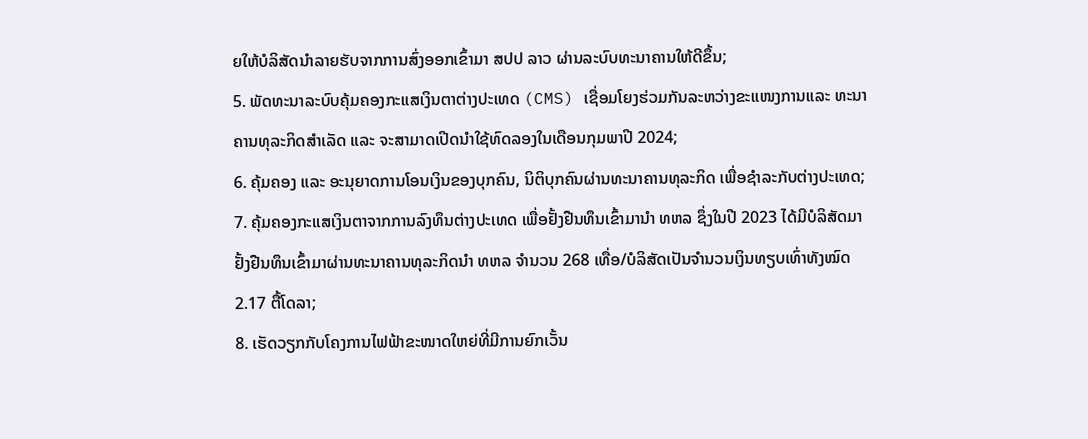ຍໃຫ້ບໍລິສັດນຳລາຍຮັບຈາກການສົ່ງອອກເຂົ້າມາ ສປປ ລາວ ຜ່ານລະບົບທະນາຄານໃຫ້ດີຂຶ້ນ;
5. ພັດທະນາລະບົບຄຸ້ມຄອງກະແສເງິນຕາຕ່າງປະເທດ (CMS) ເຊື່ອມໂຍງຮ່ວມກັນລະຫວ່າງຂະແໜງການແລະ ທະນາຄານທຸລະກິດສຳເລັດ ແລະ ຈະສາມາດເປີດນຳໃຊ້ທົດລອງໃນເດືອນກຸມພາປີ 2024;
6. ຄຸ້ມຄອງ ແລະ ອະນຸຍາດການໂອນເງິນຂອງບຸກຄົນ, ນິຕິບຸກຄົນຜ່ານທະນາຄານທຸລະກິດ ເພື່ອຊຳລະກັບຕ່າງປະເທດ;
7. ຄຸ້ມຄອງກະແສເງິນຕາຈາກການລົງທຶນຕ່າງປະເທດ ເພື່ອຢັ້ງຢືນທຶນເຂົ້າມານຳ ທຫລ ຊຶ່ງໃນປີ 2023 ໄດ້ມີບໍລິສັດມາຢັ້ງຢືນທຶນເຂົ້າມາຜ່ານທະນາຄານທຸລະກິດນໍາ ທຫລ ຈຳນວນ 268 ເທື່ອ/ບໍລິສັດເປັນຈຳນວນເງິນທຽບເທົ່າທັງໝົດ 2.17 ຕື້ໂດລາ;
8. ເຮັດວຽກກັບໂຄງການໄຟຟ້າຂະໜາດໃຫຍ່ທີ່ມີການຍົກເວັ້ນ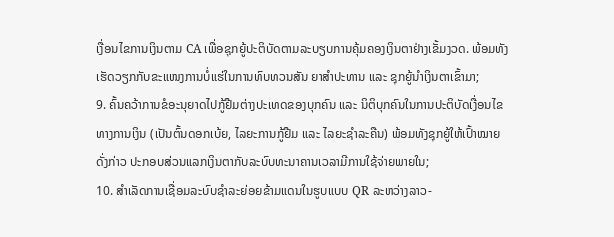ເງື່ອນໄຂການເງິນຕາມ CA ເພື່ອຊຸກຍູ້ປະຕິບັດຕາມລະບຽບການຄຸ້ມຄອງເງິນຕາຢ່າງເຂັ້ມງວດ. ພ້ອມທັງເຮັດວຽກກັບຂະແໜງການບໍ່ແຮ່ໃນການທົບທວນສັນ ຍາສໍາປະທານ ແລະ ຊຸກຍູ້ນຳເງິນຕາເຂົ້າມາ;
9. ຄົ້ນຄວ້າການຂໍອະນຸຍາດໄປກູ້ຢືມຕ່າງປະເທດຂອງບຸກຄົນ ແລະ ນິຕິບຸກຄົນໃນການປະຕິບັດເງື່ອນໄຂທາງການເງິນ (ເປັນຕົ້ນດອກເບ້ຍ, ໄລຍະການກູ້ຢືມ ແລະ ໄລຍະຊຳລະຄືນ) ພ້ອມທັງຊຸກຍູ້ໃຫ້ເປົ້າໝາຍດັ່ງກ່າວ ປະກອບສ່ວນແລກເງິນຕາກັບລະບົບທະນາຄານເວລາມີການໃຊ້ຈ່າຍພາຍໃນ;
10. ສຳເລັດການເຊື່ອມລະບົບຊຳລະຍ່ອຍຂ້າມແດນໃນຮູບແບບ QR ລະຫວ່າງລາວ-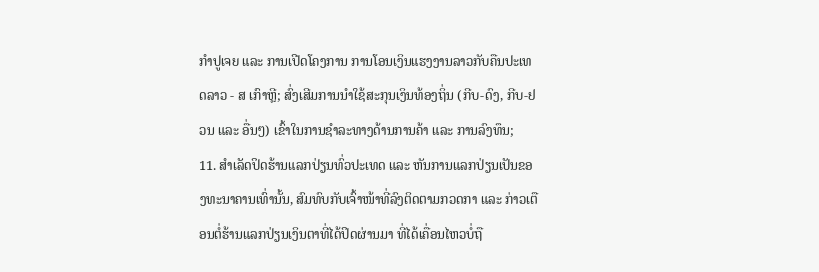ກຳປູເຈຍ ແລະ ການເປີດໂຄງການ ການໂອນເງິນແຮງງານລາວກັບຄືນປະເທດລາວ - ສ ເກົາຫຼີ; ສົ່ງເສີມການນໍາໃຊ້ສະກຸນເງິນທ້ອງຖິ່ນ (ກີບ-ດົງ, ກີບ-ຢວນ ແລະ ອື່ນໆ) ເຂົ້າໃນການຊໍາລະທາງດ້ານການຄ້າ ແລະ ການລົງທຶນ;
11. ສຳເລັດປິດຮ້ານແລກປ່ຽນທົ່ວປະເທດ ແລະ ຫັນການແລກປ່ຽນເປັນຂອງທະນາຄານເທົ່ານັ້ນ, ສົມທົບກັບເຈົ້າໜ້າທີ່ລົງຕິດຕາມກວດກາ ແລະ ກ່າວເຕືອນຕໍ່ຮ້ານແລກປ່ຽນເງິນຕາທີ່ໄດ້ປິດຜ່ານມາ ທີ່ໄດ້ເຄື່ອນໄຫວບໍ່ຖື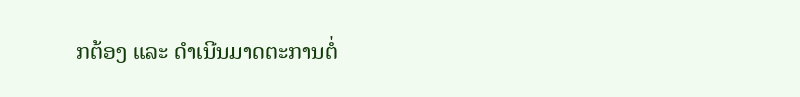ກຕ້ອງ ແລະ ດຳເນີນມາດຕະການຕໍ່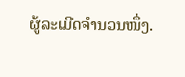ຜູ້ລະເມີດຈຳນວນໜຶ່ງ.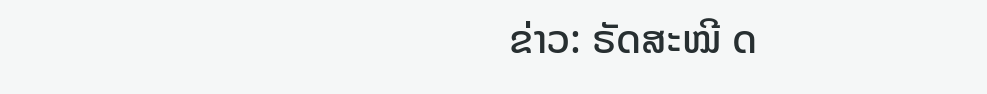ຂ່າວ: ຣັດສະໝີ ດ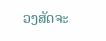ວງສັດຈະ